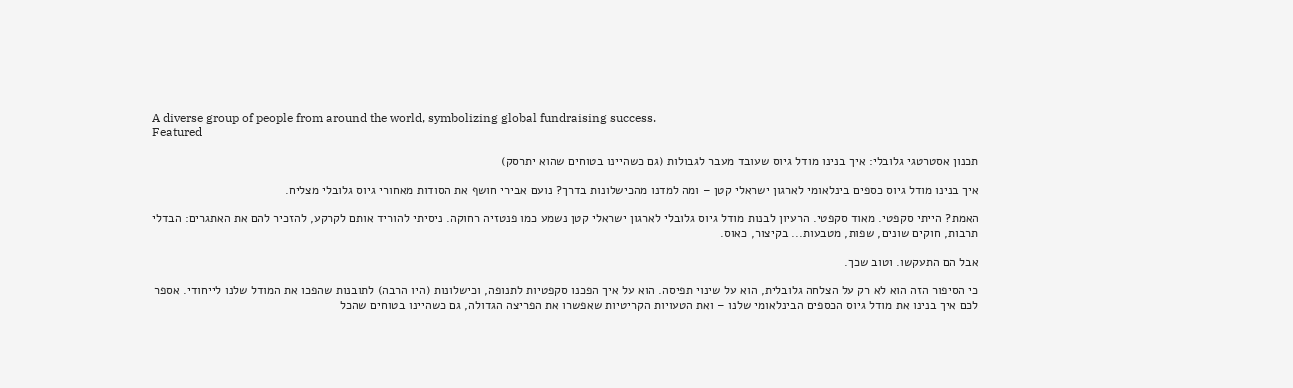A diverse group of people from around the world, symbolizing global fundraising success.
Featured

תכנון אסטרטגי גלובלי: איך בנינו מודל גיוס שעובד מעבר לגבולות (גם כשהיינו בטוחים שהוא יתרסק)

איך בנינו מודל גיוס כספים בינלאומי לארגון ישראלי קטן – ומה למדנו מהכישלונות בדרך? נועם אבירי חושף את הסודות מאחורי גיוס גלובלי מצליח.

האמת? הייתי סקפטי. מאוד סקפטי. הרעיון לבנות מודל גיוס גלובלי לארגון ישראלי קטן נשמע כמו פנטזיה רחוקה. ניסיתי להוריד אותם לקרקע, להזכיר להם את האתגרים: הבדלי תרבות, חוקים שונים, שפות, מטבעות... בקיצור, כאוס.

אבל הם התעקשו. וטוב שכך.

כי הסיפור הזה הוא לא רק על הצלחה גלובלית, הוא על שינוי תפיסה. הוא על איך הפכנו סקפטיות לתנופה, וכישלונות (היו הרבה) לתובנות שהפכו את המודל שלנו לייחודי. אספר לכם איך בנינו את מודל גיוס הכספים הבינלאומי שלנו – ואת הטעויות הקריטיות שאפשרו את הפריצה הגדולה, גם כשהיינו בטוחים שהכל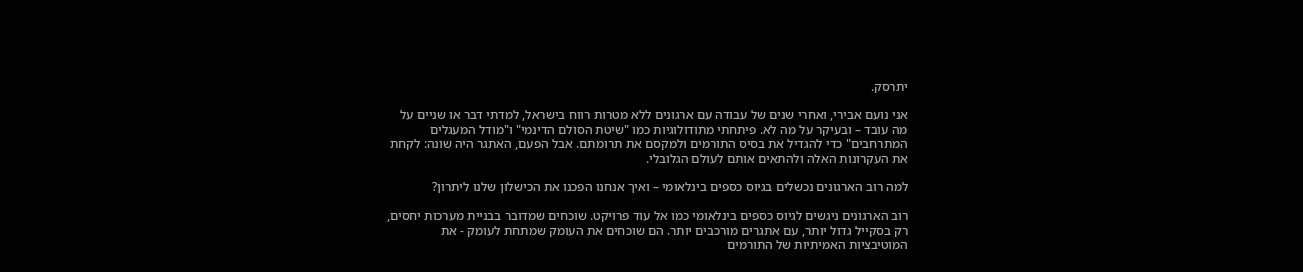יתרסק.

אני נועם אבירי, ואחרי שנים של עבודה עם ארגונים ללא מטרות רווח בישראל, למדתי דבר או שניים על מה עובד – ובעיקר על מה לא. פיתחתי מתודולוגיות כמו "שיטת הסולם הדינמי" ו"מודל המעגלים המתרחבים" כדי להגדיל את בסיס התורמים ולמקסם את תרומתם. אבל הפעם, האתגר היה שונה: לקחת את העקרונות האלה ולהתאים אותם לעולם הגלובלי.

למה רוב הארגונים נכשלים בגיוס כספים בינלאומי – ואיך אנחנו הפכנו את הכישלון שלנו ליתרון?

רוב הארגונים ניגשים לגיוס כספים בינלאומי כמו אל עוד פרויקט. שוכחים שמדובר בבניית מערכות יחסים, רק בסקייל גדול יותר, עם אתגרים מורכבים יותר. הם שוכחים את העומק שמתחת לעומק - את המוטיבציות האמיתיות של התורמים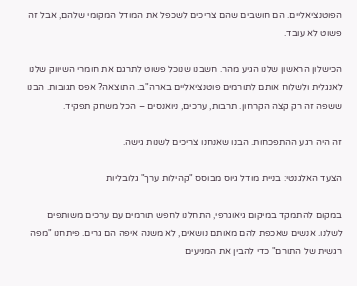הפוטנציאליים. הם חושבים שהם צריכים לשכפל את המודל המקומי שלהם, אבל זה פשוט לא עובד.

הכישלון הראשון שלנו הגיע מהר. חשבנו שנוכל פשוט לתרגם את חומרי השיווק שלנו לאנגלית ולשלוח אותם לתורמים פוטנציאליים בארה"ב. התוצאה? אפס תגובות. הבנו ששפה זה רק קצה הקרחון. תרבות, ערכים, ניואנסים – הכל משחק תפקיד.

זה היה רגע ההתפכחות. הבנו שאנחנו צריכים לשנות גישה.

הצעד האלגנטי: בניית מודל גיוס מבוסס "קהילות ערך" גלובליות

במקום להתמקד במיקום גיאוגרפי, התחלנו לחפש תורמים עם ערכים משותפים לשלנו. אנשים שאכפת להם מאותם נושאים, לא משנה איפה הם גרים. פיתחנו "מפה רגשית של התורם" כדי להבין את המניעים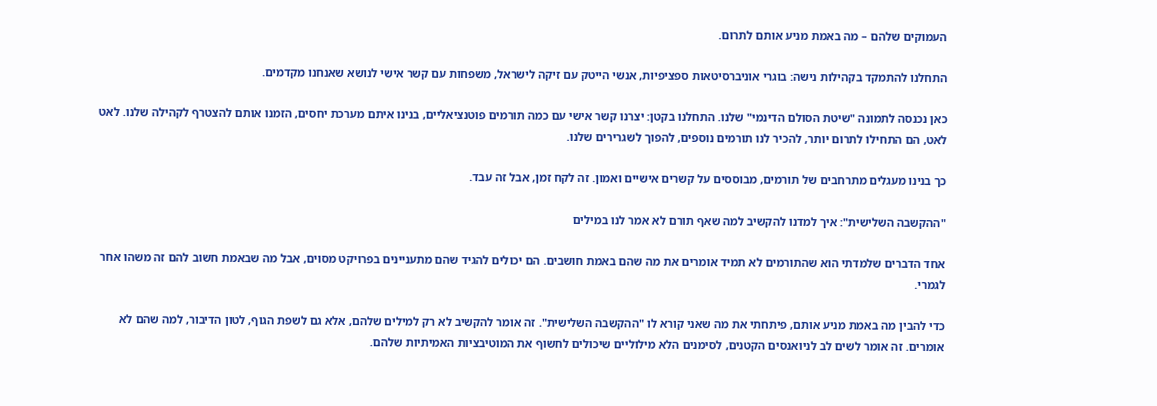העמוקים שלהם – מה באמת מניע אותם לתרום.

התחלנו להתמקד בקהילות נישה: בוגרי אוניברסיטאות ספציפיות, אנשי הייטק עם זיקה לישראל, משפחות עם קשר אישי לנושא שאנחנו מקדמים.

כאן נכנסה לתמונה "שיטת הסולם הדינמי" שלנו. התחלנו בקטן: יצרנו קשר אישי עם כמה תורמים פוטנציאליים, בנינו איתם מערכת יחסים, הזמנו אותם להצטרף לקהילה שלנו. לאט לאט, הם התחילו לתרום יותר, להכיר לנו תורמים נוספים, להפוך לשגרירים שלנו.

כך בנינו מעגלים מתרחבים של תורמים, מבוססים על קשרים אישיים ואמון. זה לקח זמן, אבל זה עבד.

"ההקשבה השלישית": איך למדנו להקשיב למה שאף תורם לא אמר לנו במילים

אחד הדברים שלמדתי הוא שהתורמים לא תמיד אומרים את מה שהם באמת חושבים. הם יכולים להגיד שהם מתעניינים בפרויקט מסוים, אבל מה שבאמת חשוב להם זה משהו אחר לגמרי.

כדי להבין מה באמת מניע אותם, פיתחתי את מה שאני קורא לו "ההקשבה השלישית". זה אומר להקשיב לא רק למילים שלהם, אלא גם לשפת הגוף, לטון הדיבור, למה שהם לא אומרים. זה אומר לשים לב לניואנסים הקטנים, לסימנים הלא מילוליים שיכולים לחשוף את המוטיבציות האמיתיות שלהם.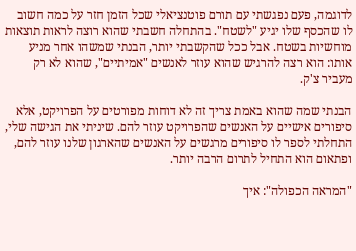לדוגמה, פעם נפגשתי עם תורם פוטנציאלי שכל הזמן חזר על כמה חשוב לו שהכסף שלו יגיע "לשטח". בהתחלה חשבתי שהוא רוצה לראות תוצאות מוחשיות בשטח. אבל ככל שהקשבתי יותר, הבנתי שמשהו אחר מניע אותו: הוא רצה להרגיש שהוא עוזר לאנשים "אמיתיים", שהוא לא רק מעביר צ'ק.

הבנתי שמה שהוא באמת צריך זה לא דוחות מפורטים על הפרויקט, אלא סיפורים אישיים על האנשים שהפרויקט עוזר להם. שיניתי את הגישה שלי, התחלתי לספר לו סיפורים מרגשים על האנשים שהארגון שלנו עוזר להם, ופתאום הוא התחיל לתרום הרבה יותר.

"המראה הכפולה": איך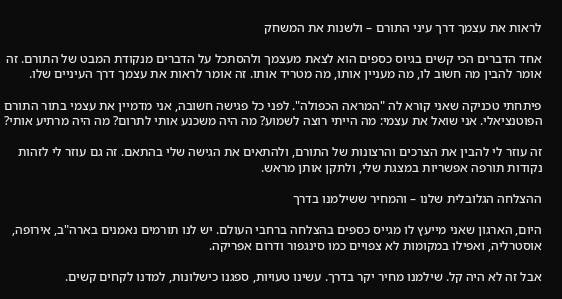לראות את עצמך דרך עיני התורם – ולשנות את המשחק

אחד הדברים הכי קשים בגיוס כספים הוא לצאת מעצמך ולהסתכל על הדברים מנקודת המבט של התורם. זה אומר להבין מה חשוב לו, מה מעניין אותו, מה מטריד אותו. זה אומר לראות את עצמך דרך העיניים שלו.

פיתחתי טכניקה שאני קורא לה "המראה הכפולה". לפני כל פגישה חשובה, אני מדמיין את עצמי בתור התורם הפוטנציאלי. אני שואל את עצמי: מה הייתי רוצה לשמוע? מה היה משכנע אותי לתרום? מה היה מרתיע אותי?

זה עוזר לי להבין את הצרכים והרצונות של התורם, ולהתאים את הגישה שלי בהתאם. זה גם עוזר לי לזהות נקודות תורפה אפשריות במצגת שלי, ולתקן אותן מראש.

ההצלחה הגלובלית שלנו – והמחיר ששילמנו בדרך

היום, הארגון שאני מייעץ לו מגייס כספים בהצלחה ברחבי העולם. יש לנו תורמים נאמנים בארה"ב, אירופה, אוסטרליה, ואפילו במקומות לא צפויים כמו סינגפור ודרום אפריקה.

אבל זה לא היה קל. שילמנו מחיר יקר בדרך. עשינו טעויות, ספגנו כישלונות, למדנו לקחים קשים.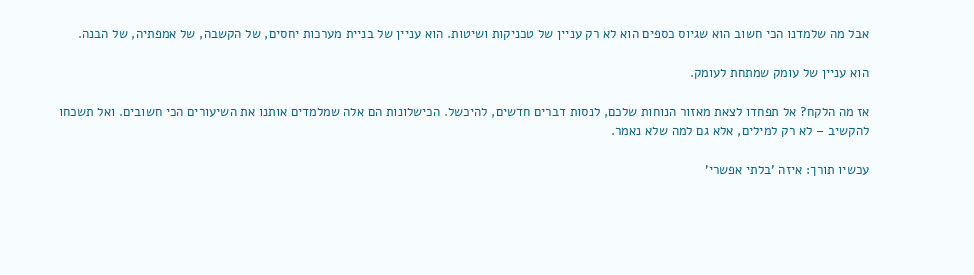אבל מה שלמדנו הכי חשוב הוא שגיוס כספים הוא לא רק עניין של טכניקות ושיטות. הוא עניין של בניית מערכות יחסים, של הקשבה, של אמפתיה, של הבנה.

הוא עניין של עומק שמתחת לעומק.

אז מה הלקח? אל תפחדו לצאת מאזור הנוחות שלכם, לנסות דברים חדשים, להיכשל. הכישלונות הם אלה שמלמדים אותנו את השיעורים הכי חשובים. ואל תשכחו להקשיב – לא רק למילים, אלא גם למה שלא נאמר.

עכשיו תורך: איזה 'בלתי אפשרי'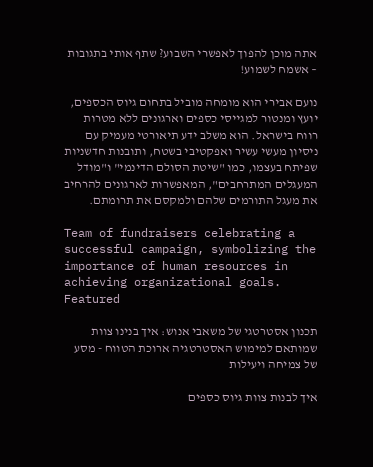אתה מוכן להפוך לאפשרי השבוע? שתף אותי בתגובות – אשמח לשמוע!

נועם אבירי הוא מומחה מוביל בתחום גיוס הכספים, יועץ ומנטור למגייסי כספים וארגונים ללא מטרות רווח בישראל. הוא משלב ידע תיאורטי מעמיק עם ניסיון מעשי עשיר ואפקטיבי בשטח, ותובנות חדשניות שפיתח בעצמו, כמו "שיטת הסולם הדינמי" ו"מודל המעגלים המתרחבים", המאפשרות לארגונים להרחיב את מעגל התורמים שלהם ולמקסם את תרומתם.

Team of fundraisers celebrating a successful campaign, symbolizing the importance of human resources in achieving organizational goals.
Featured

תכנון אסטרטגי של משאבי אנוש: איך בנינו צוות שמותאם למימוש האסטרטגיה ארוכת הטווח - מסע של צמיחה ויעילות

איך לבנות צוות גיוס כספים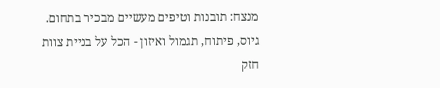מנצח: תובנות וטיפים מעשיים מבכיר בתחום. גיוס, פיתוח, תגמול ואיזון - הכל על בניית צוות חזק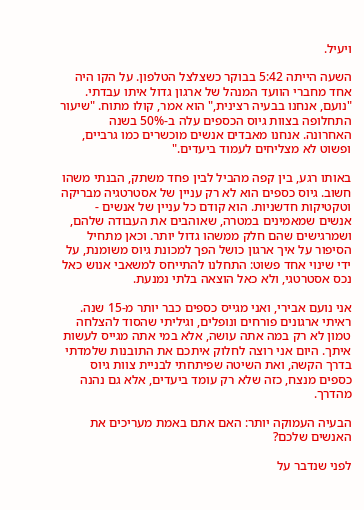ויעיל.

השעה הייתה 5:42 בבוקר כשצלצל הטלפון. על הקו היה אחד מחברי הוועד המנהל של ארגון גדול איתו עבדתי. "נועם, אנחנו בבעיה רצינית," הוא אמר, קולו מתוח. "שיעור התחלופה בצוות גיוס הכספים עלה ב-50% בשנה האחרונה. אנחנו מאבדים אנשים מוכשרים כמו גרביים, ופשוט לא מצליחים לעמוד ביעדים."

באותו רגע, בין קפה מהביל לבין פחד משתק, הבנתי משהו חשוב. גיוס כספים הוא לא רק עניין של אסטרטגיה מבריקה וטקטיקות חדשניות. הוא קודם כל עניין של אנשים - אנשים שמאמינים במטרה, שאוהבים את העבודה שלהם, ושמרגישים שהם חלק ממשהו גדול יותר. וכאן מתחיל הסיפור על איך ארגון כושל הפך למכונת גיוס משומנת, על ידי שינוי אחד פשוט: התחלנו להתייחס למשאבי אנוש כאל נכס אסטרטגי, ולא כאל הוצאה בלתי נמנעת.

אני נועם אבירי, ואני מגייס כספים כבר יותר מ-15 שנה. ראיתי ארגונים פורחים ונופלים, וגיליתי שהסוד להצלחה טמון לא רק במה אתה עושה, אלא במי אתה מגייס לעשות איתך. היום אני רוצה לחלוק איתכם את התובנות שלמדתי בדרך הקשה, ואת השיטה שפיתחתי לבניית צוות גיוס כספים מנצח, כזה שלא רק עומד ביעדים, אלא גם נהנה מהדרך.

הבעיה העמוקה יותר: האם אתם באמת מעריכים את האנשים שלכם?

לפני שנדבר על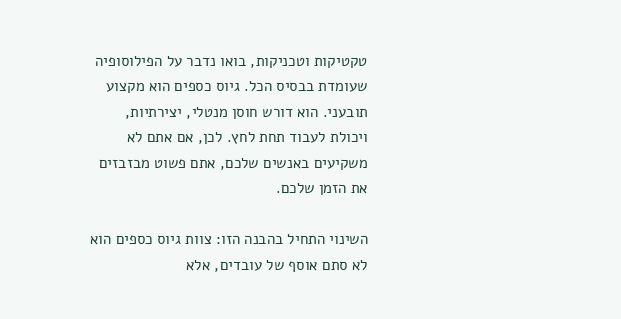טקטיקות וטכניקות, בואו נדבר על הפילוסופיה שעומדת בבסיס הכל. גיוס כספים הוא מקצוע תובעני. הוא דורש חוסן מנטלי, יצירתיות, ויכולת לעבוד תחת לחץ. לכן, אם אתם לא משקיעים באנשים שלכם, אתם פשוט מבזבזים את הזמן שלכם.

השינוי התחיל בהבנה הזו: צוות גיוס כספים הוא לא סתם אוסף של עובדים, אלא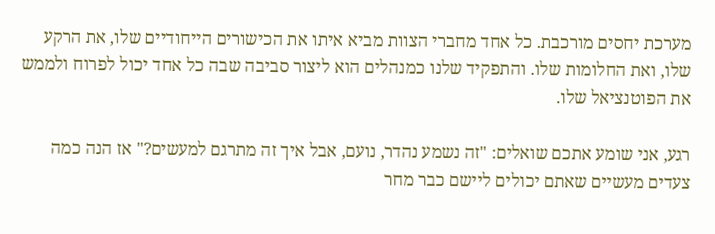מערכת יחסים מורכבת. כל אחד מחברי הצוות מביא איתו את הכישורים הייחודיים שלו, את הרקע שלו, ואת החלומות שלו. והתפקיד שלנו כמנהלים הוא ליצור סביבה שבה כל אחד יכול לפרוח ולממש את הפוטנציאל שלו.

רגע, אני שומע אתכם שואלים: "זה נשמע נהדר, נועם, אבל איך זה מתרגם למעשים?" אז הנה כמה צעדים מעשיים שאתם יכולים ליישם כבר מחר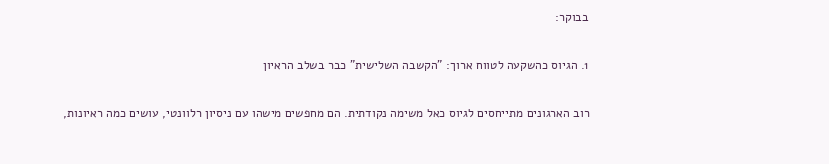בבוקר:

1. הגיוס כהשקעה לטווח ארוך: "הקשבה השלישית" כבר בשלב הראיון

רוב הארגונים מתייחסים לגיוס כאל משימה נקודתית. הם מחפשים מישהו עם ניסיון רלוונטי, עושים כמה ראיונות,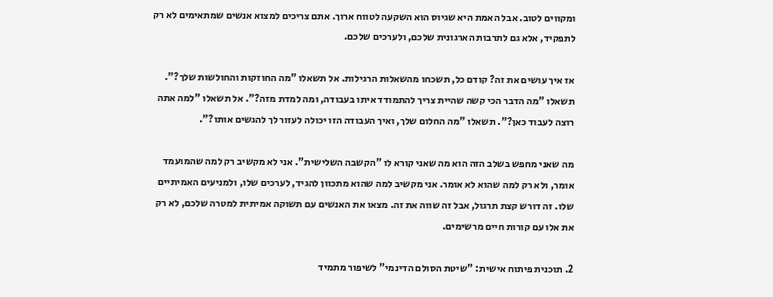ומקווים לטוב. אבל האמת היא שגיוס הוא השקעה לטווח ארוך. אתם צריכים למצוא אנשים שמתאימים לא רק לתפקיד, אלא גם לתרבות הארגונית שלכם, ולערכים שלכם.

אז איך עושים את זה? קודם כל, תשכחו מהשאלות הרגילות. אל תשאלו "מה החוזקות והחולשות שלך?". תשאלו "מה הדבר הכי קשה שהיית צריך להתמודד איתו בעבודה, ומה למדת מזה?". אל תשאלו "למה אתה רוצה לעבוד כאן?". תשאלו "מה החלום שלך, ואיך העבודה הזו יכולה לעזור לך להגשים אותו?".

מה שאני מחפש בשלב הזה הוא מה שאני קורא לו "הקשבה השלישית". אני לא מקשיב רק למה שהמועמד אומר, ולא רק למה שהוא לא אומר. אני מקשיב למה שהוא מתכוון להגיד, לערכים שלו, ולמניעים האמיתיים שלו. זה דורש קצת תרגול, אבל זה שווה את זה. מצאו את האנשים עם תשוקה אמיתית למטרה שלכם, לא רק את אלו עם קורות חיים מרשימים.

2. תוכנית פיתוח אישית: "שיטת הסולם הדינמי" לשיפור מתמיד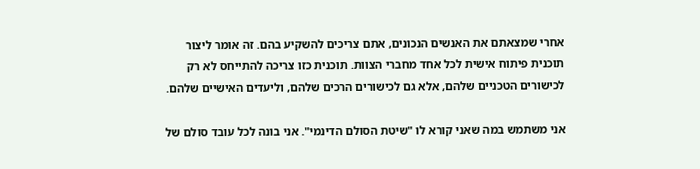אחרי שמצאתם את האנשים הנכונים, אתם צריכים להשקיע בהם. זה אומר ליצור תוכנית פיתוח אישית לכל אחד מחברי הצוות. תוכנית כזו צריכה להתייחס לא רק לכישורים הטכניים שלהם, אלא גם לכישורים הרכים שלהם, וליעדים האישיים שלהם.

אני משתמש במה שאני קורא לו "שיטת הסולם הדינמי". אני בונה לכל עובד סולם של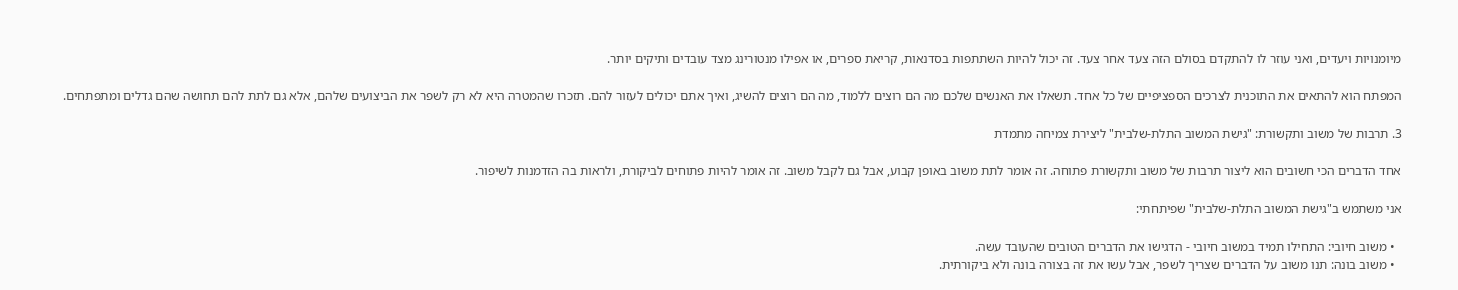מיומנויות ויעדים, ואני עוזר לו להתקדם בסולם הזה צעד אחר צעד. זה יכול להיות השתתפות בסדנאות, קריאת ספרים, או אפילו מנטורינג מצד עובדים ותיקים יותר.

המפתח הוא להתאים את התוכנית לצרכים הספציפיים של כל אחד. תשאלו את האנשים שלכם מה הם רוצים ללמוד, מה הם רוצים להשיג, ואיך אתם יכולים לעזור להם. תזכרו שהמטרה היא לא רק לשפר את הביצועים שלהם, אלא גם לתת להם תחושה שהם גדלים ומתפתחים.

3. תרבות של משוב ותקשורת: "גישת המשוב התלת-שלבית" ליצירת צמיחה מתמדת

אחד הדברים הכי חשובים הוא ליצור תרבות של משוב ותקשורת פתוחה. זה אומר לתת משוב באופן קבוע, אבל גם לקבל משוב. זה אומר להיות פתוחים לביקורת, ולראות בה הזדמנות לשיפור.

אני משתמש ב"גישת המשוב התלת-שלבית" שפיתחתי:

  • משוב חיובי: התחילו תמיד במשוב חיובי - הדגישו את הדברים הטובים שהעובד עשה.
  • משוב בונה: תנו משוב על הדברים שצריך לשפר, אבל עשו את זה בצורה בונה ולא ביקורתית.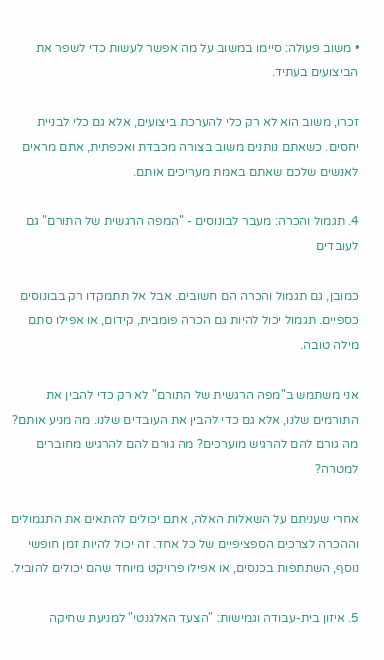• משוב פעולה: סיימו במשוב על מה אפשר לעשות כדי לשפר את הביצועים בעתיד.

זכרו, משוב הוא לא רק כלי להערכת ביצועים, אלא גם כלי לבניית יחסים. כשאתם נותנים משוב בצורה מכבדת ואכפתית, אתם מראים לאנשים שלכם שאתם באמת מעריכים אותם.

4. תגמול והכרה: מעבר לבונוסים - "המפה הרגשית של התורם" גם לעובדים

כמובן, גם תגמול והכרה הם חשובים. אבל אל תתמקדו רק בבונוסים כספיים. תגמול יכול להיות גם הכרה פומבית, קידום, או אפילו סתם מילה טובה.

אני משתמש ב"מפה הרגשית של התורם" לא רק כדי להבין את התורמים שלנו, אלא גם כדי להבין את העובדים שלנו. מה מניע אותם? מה גורם להם להרגיש מוערכים? מה גורם להם להרגיש מחוברים למטרה?

אחרי שעניתם על השאלות האלה, אתם יכולים להתאים את התגמולים וההכרה לצרכים הספציפיים של כל אחד. זה יכול להיות זמן חופשי נוסף, השתתפות בכנסים, או אפילו פרויקט מיוחד שהם יכולים להוביל.

5. איזון בית-עבודה וגמישות: "הצעד האלגנטי" למניעת שחיקה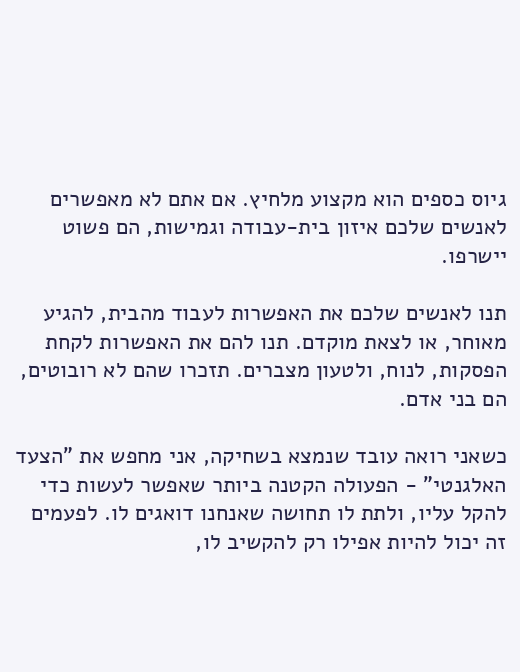גיוס כספים הוא מקצוע מלחיץ. אם אתם לא מאפשרים לאנשים שלכם איזון בית-עבודה וגמישות, הם פשוט יישרפו.

תנו לאנשים שלכם את האפשרות לעבוד מהבית, להגיע מאוחר, או לצאת מוקדם. תנו להם את האפשרות לקחת הפסקות, לנוח, ולטעון מצברים. תזכרו שהם לא רובוטים, הם בני אדם.

כשאני רואה עובד שנמצא בשחיקה, אני מחפש את "הצעד האלגנטי" - הפעולה הקטנה ביותר שאפשר לעשות כדי להקל עליו, ולתת לו תחושה שאנחנו דואגים לו. לפעמים זה יכול להיות אפילו רק להקשיב לו,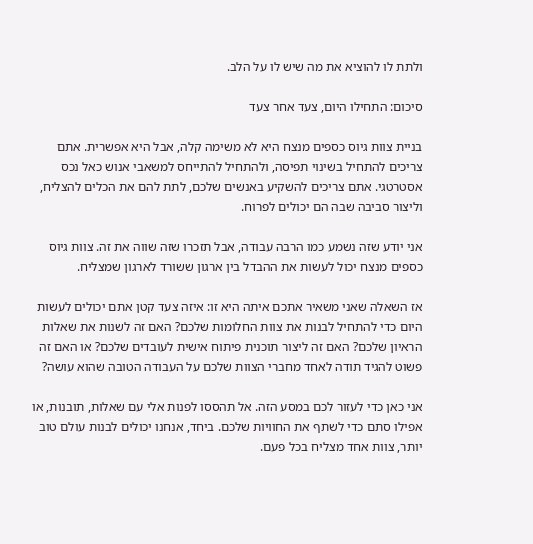ולתת לו להוציא את מה שיש לו על הלב.

סיכום: התחילו היום, צעד אחר צעד

בניית צוות גיוס כספים מנצח היא לא משימה קלה, אבל היא אפשרית. אתם צריכים להתחיל בשינוי תפיסה, ולהתחיל להתייחס למשאבי אנוש כאל נכס אסטרטגי. אתם צריכים להשקיע באנשים שלכם, לתת להם את הכלים להצליח, וליצור סביבה שבה הם יכולים לפרוח.

אני יודע שזה נשמע כמו הרבה עבודה, אבל תזכרו שזה שווה את זה. צוות גיוס כספים מנצח יכול לעשות את ההבדל בין ארגון ששורד לארגון שמצליח.

אז השאלה שאני משאיר אתכם איתה היא זו: איזה צעד קטן אתם יכולים לעשות היום כדי להתחיל לבנות את צוות החלומות שלכם? האם זה לשנות את שאלות הראיון שלכם? האם זה ליצור תוכנית פיתוח אישית לעובדים שלכם? או האם זה פשוט להגיד תודה לאחד מחברי הצוות שלכם על העבודה הטובה שהוא עושה?

אני כאן כדי לעזור לכם במסע הזה. אל תהססו לפנות אלי עם שאלות, תובנות, או אפילו סתם כדי לשתף את החוויות שלכם. ביחד, אנחנו יכולים לבנות עולם טוב יותר, צוות אחד מצליח בכל פעם.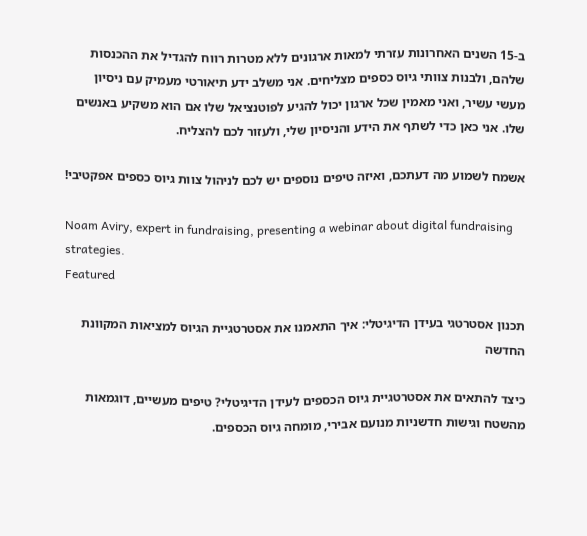ב-15 השנים האחרונות עזרתי למאות ארגונים ללא מטרות רווח להגדיל את ההכנסות שלהם, ולבנות צוותי גיוס כספים מצליחים. אני משלב ידע תיאורטי מעמיק עם ניסיון מעשי עשיר, ואני מאמין שכל ארגון יכול להגיע לפוטנציאל שלו אם הוא משקיע באנשים שלו. אני כאן כדי לשתף את הידע והניסיון שלי, ולעזור לכם להצליח.

אשמח לשמוע מה דעתכם, ואיזה טיפים נוספים יש לכם לניהול צוות גיוס כספים אפקטיבי!

Noam Aviry, expert in fundraising, presenting a webinar about digital fundraising strategies.
Featured

תכנון אסטרטגי בעידן הדיגיטלי: איך התאמנו את אסטרטגיית הגיוס למציאות המקוונת החדשה

כיצד להתאים את אסטרטגיית גיוס הכספים לעידן הדיגיטלי? טיפים מעשיים, דוגמאות מהשטח וגישות חדשניות מנועם אבירי, מומחה גיוס הכספים.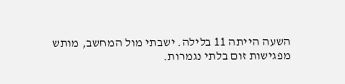השעה הייתה 11 בלילה. ישבתי מול המחשב, מותש מפגישות זום בלתי נגמרות.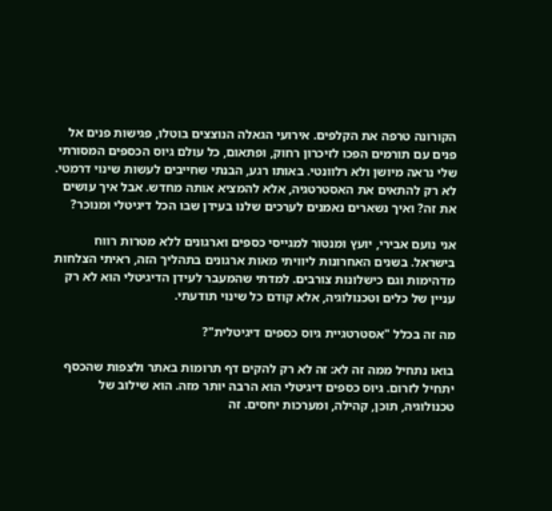הקורונה טרפה את הקלפים. אירועי הגאלה הנוצצים בוטלו, פגישות פנים אל פנים עם תורמים הפכו לזיכרון רחוק, ופתאום, כל עולם גיוס הכספים המסורתי שלי נראה מיושן ולא רלוונטי. באותו רגע, הבנתי שחייבים לעשות שינוי דרמטי. לא רק להתאים את האסטרטגיה, אלא להמציא אותה מחדש. אבל איך עושים את זה? ואיך נשארים נאמנים לערכים שלנו בעידן שבו הכל דיגיטלי ומנוכר?

אני נועם אבירי, יועץ ומנטור למגייסי כספים וארגונים ללא מטרות רווח בישראל. בשנים האחרונות ליוויתי מאות ארגונים בתהליך הזה, ראיתי הצלחות מדהימות וגם כישלונות צורבים. למדתי שהמעבר לעידן הדיגיטלי הוא לא רק עניין של כלים וטכנולוגיה, אלא קודם כל שינוי תודעתי.

מה זה בכלל "אסטרטגיית גיוס כספים דיגיטלית"?

בואו נתחיל ממה זה לא: זה לא רק להקים דף תרומות באתר ולצפות שהכסף יתחיל לזרום. גיוס כספים דיגיטלי הוא הרבה יותר מזה. הוא שילוב של טכנולוגיה, תוכן, קהילה, ומערכות יחסים. זה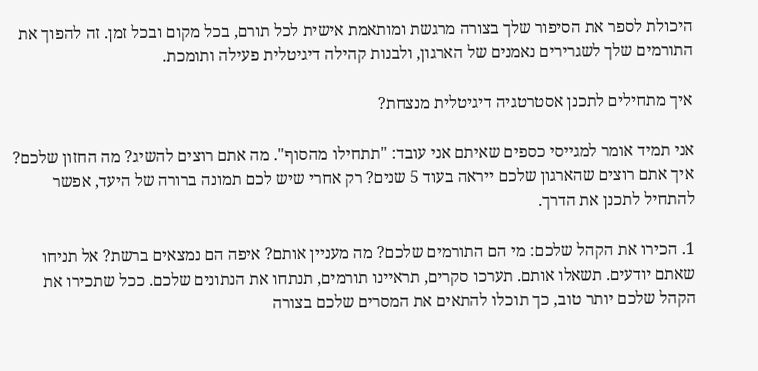היכולת לספר את הסיפור שלך בצורה מרגשת ומותאמת אישית לכל תורם, בכל מקום ובכל זמן. זה להפוך את התורמים שלך לשגרירים נאמנים של הארגון, ולבנות קהילה דיגיטלית פעילה ותומכת.

איך מתחילים לתכנן אסטרטגיה דיגיטלית מנצחת?

אני תמיד אומר למגייסי כספים שאיתם אני עובד: "תתחילו מהסוף". מה אתם רוצים להשיג? מה החזון שלכם? איך אתם רוצים שהארגון שלכם ייראה בעוד 5 שנים? רק אחרי שיש לכם תמונה ברורה של היעד, אפשר להתחיל לתכנן את הדרך.

1. הכירו את הקהל שלכם: מי הם התורמים שלכם? מה מעניין אותם? איפה הם נמצאים ברשת? אל תניחו שאתם יודעים. תשאלו אותם. תערכו סקרים, תראיינו תורמים, תנתחו את הנתונים שלכם. ככל שתכירו את הקהל שלכם יותר טוב, כך תוכלו להתאים את המסרים שלכם בצורה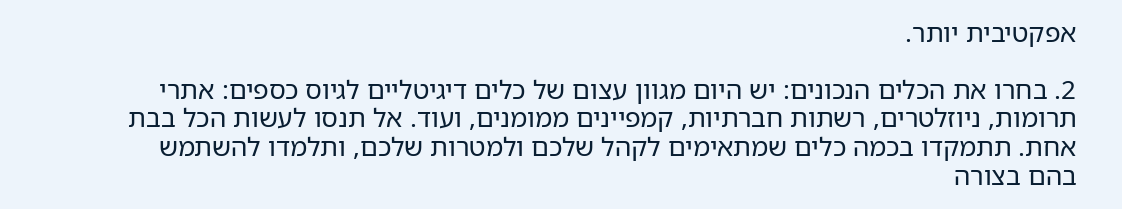אפקטיבית יותר.

2. בחרו את הכלים הנכונים: יש היום מגוון עצום של כלים דיגיטליים לגיוס כספים: אתרי תרומות, ניוזלטרים, רשתות חברתיות, קמפיינים ממומנים, ועוד. אל תנסו לעשות הכל בבת אחת. תתמקדו בכמה כלים שמתאימים לקהל שלכם ולמטרות שלכם, ותלמדו להשתמש בהם בצורה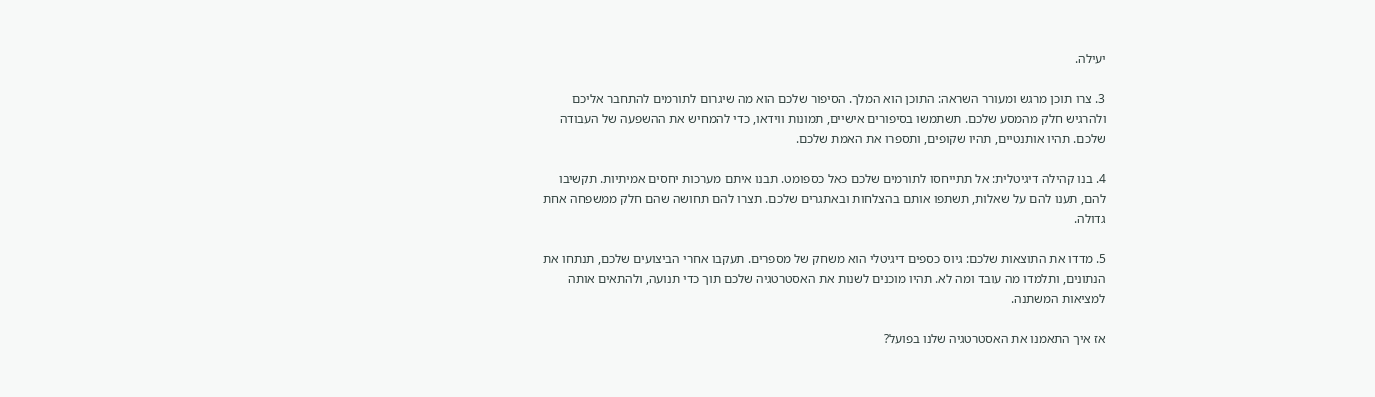יעילה.

3. צרו תוכן מרגש ומעורר השראה: התוכן הוא המלך. הסיפור שלכם הוא מה שיגרום לתורמים להתחבר אליכם ולהרגיש חלק מהמסע שלכם. תשתמשו בסיפורים אישיים, תמונות ווידאו, כדי להמחיש את ההשפעה של העבודה שלכם. תהיו אותנטיים, תהיו שקופים, ותספרו את האמת שלכם.

4. בנו קהילה דיגיטלית: אל תתייחסו לתורמים שלכם כאל כספומט. תבנו איתם מערכות יחסים אמיתיות. תקשיבו להם, תענו להם על שאלות, תשתפו אותם בהצלחות ובאתגרים שלכם. תצרו להם תחושה שהם חלק ממשפחה אחת גדולה.

5. מדדו את התוצאות שלכם: גיוס כספים דיגיטלי הוא משחק של מספרים. תעקבו אחרי הביצועים שלכם, תנתחו את הנתונים, ותלמדו מה עובד ומה לא. תהיו מוכנים לשנות את האסטרטגיה שלכם תוך כדי תנועה, ולהתאים אותה למציאות המשתנה.

אז איך התאמנו את האסטרטגיה שלנו בפועל?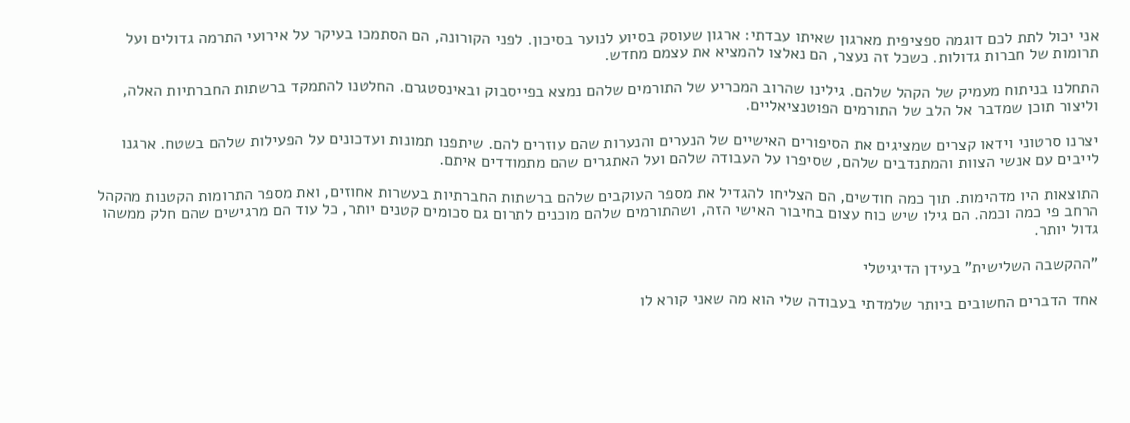אני יכול לתת לכם דוגמה ספציפית מארגון שאיתו עבדתי: ארגון שעוסק בסיוע לנוער בסיכון. לפני הקורונה, הם הסתמכו בעיקר על אירועי התרמה גדולים ועל תרומות של חברות גדולות. כשכל זה נעצר, הם נאלצו להמציא את עצמם מחדש.

התחלנו בניתוח מעמיק של הקהל שלהם. גילינו שהרוב המכריע של התורמים שלהם נמצא בפייסבוק ובאינסטגרם. החלטנו להתמקד ברשתות החברתיות האלה, וליצור תוכן שמדבר אל הלב של התורמים הפוטנציאליים.

יצרנו סרטוני וידאו קצרים שמציגים את הסיפורים האישיים של הנערים והנערות שהם עוזרים להם. שיתפנו תמונות ועדכונים על הפעילות שלהם בשטח. ארגנו לייבים עם אנשי הצוות והמתנדבים שלהם, שסיפרו על העבודה שלהם ועל האתגרים שהם מתמודדים איתם.

התוצאות היו מדהימות. תוך כמה חודשים, הם הצליחו להגדיל את מספר העוקבים שלהם ברשתות החברתיות בעשרות אחוזים, ואת מספר התרומות הקטנות מהקהל הרחב פי כמה וכמה. הם גילו שיש כוח עצום בחיבור האישי הזה, ושהתורמים שלהם מוכנים לתרום גם סכומים קטנים יותר, כל עוד הם מרגישים שהם חלק ממשהו גדול יותר.

"ההקשבה השלישית" בעידן הדיגיטלי

אחד הדברים החשובים ביותר שלמדתי בעבודה שלי הוא מה שאני קורא לו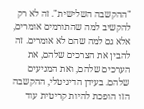"ההקשבה השלישית". זה לא רק להקשיב למה שהתורמים אומרים, אלא גם למה שהם לא אומרים. זה להבין את הצרכים שלהם, את הערכים שלהם, ואת המניעים שלהם. בעידן הדיגיטלי, ההקשבה הזו הופכת להיות קריטית עוד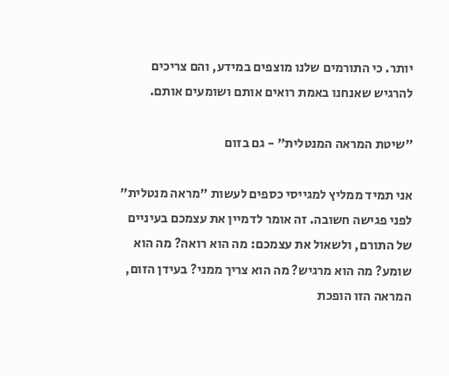יותר. כי התורמים שלנו מוצפים במידע, והם צריכים להרגיש שאנחנו באמת רואים אותם ושומעים אותם.

"שיטת המראה המנטלית" - גם בזום

אני תמיד ממליץ למגייסי כספים לעשות "מראה מנטלית" לפני פגישה חשובה. זה אומר לדמיין את עצמכם בעיניים של התורם, ולשאול את עצמכם: מה הוא רואה? מה הוא שומע? מה הוא מרגיש? מה הוא צריך ממני? בעידן הזום, המראה הזו הופכת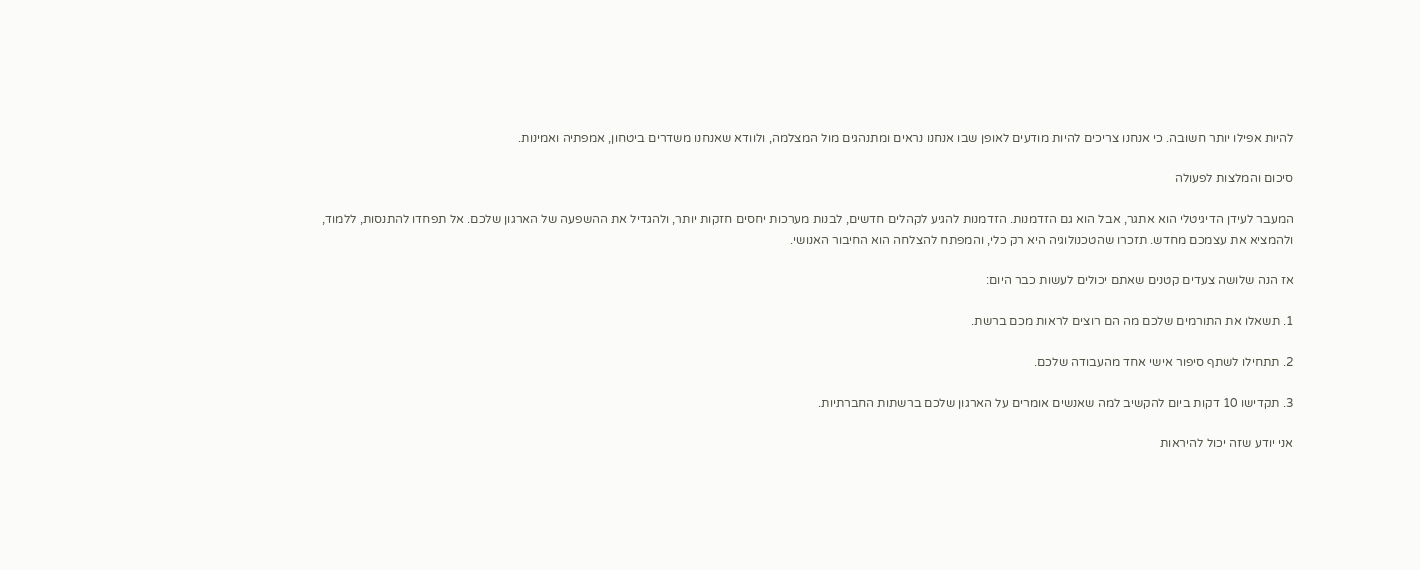להיות אפילו יותר חשובה. כי אנחנו צריכים להיות מודעים לאופן שבו אנחנו נראים ומתנהגים מול המצלמה, ולוודא שאנחנו משדרים ביטחון, אמפתיה ואמינות.

סיכום והמלצות לפעולה

המעבר לעידן הדיגיטלי הוא אתגר, אבל הוא גם הזדמנות. הזדמנות להגיע לקהלים חדשים, לבנות מערכות יחסים חזקות יותר, ולהגדיל את ההשפעה של הארגון שלכם. אל תפחדו להתנסות, ללמוד, ולהמציא את עצמכם מחדש. תזכרו שהטכנולוגיה היא רק כלי, והמפתח להצלחה הוא החיבור האנושי.

אז הנה שלושה צעדים קטנים שאתם יכולים לעשות כבר היום:

1. תשאלו את התורמים שלכם מה הם רוצים לראות מכם ברשת.

2. תתחילו לשתף סיפור אישי אחד מהעבודה שלכם.

3. תקדישו 10 דקות ביום להקשיב למה שאנשים אומרים על הארגון שלכם ברשתות החברתיות.

אני יודע שזה יכול להיראות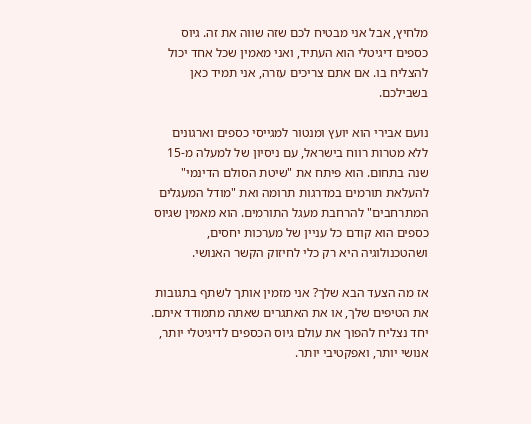מלחיץ, אבל אני מבטיח לכם שזה שווה את זה. גיוס כספים דיגיטלי הוא העתיד, ואני מאמין שכל אחד יכול להצליח בו. אם אתם צריכים עזרה, אני תמיד כאן בשבילכם.

נועם אבירי הוא יועץ ומנטור למגייסי כספים וארגונים ללא מטרות רווח בישראל, עם ניסיון של למעלה מ-15 שנה בתחום. הוא פיתח את "שיטת הסולם הדינמי" להעלאת תורמים במדרגות תרומה ואת "מודל המעגלים המתרחבים" להרחבת מעגל התורמים. הוא מאמין שגיוס כספים הוא קודם כל עניין של מערכות יחסים, ושהטכנולוגיה היא רק כלי לחיזוק הקשר האנושי.

אז מה הצעד הבא שלך? אני מזמין אותך לשתף בתגובות את הטיפים שלך, או את האתגרים שאתה מתמודד איתם. יחד נצליח להפוך את עולם גיוס הכספים לדיגיטלי יותר, אנושי יותר, ואפקטיבי יותר.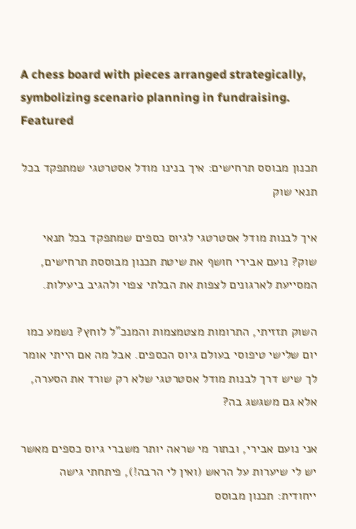A chess board with pieces arranged strategically, symbolizing scenario planning in fundraising.
Featured

תכנון מבוסס תרחישים: איך בנינו מודל אסטרטגי שמתפקד בכל תנאי שוק

איך לבנות מודל אסטרטגי לגיוס כספים שמתפקד בכל תנאי שוק? נועם אבירי חושף את שיטת תכנון מבוססת תרחישים, המסייעת לארגונים לצפות את הבלתי צפוי ולהגיב ביעילות.

השוק תזזיתי, התרומות מצטמצמות והמנכ"ל לוחץ? נשמע כמו יום שלישי טיפוסי בעולם גיוס הכספים. אבל מה אם הייתי אומר לך שיש דרך לבנות מודל אסטרטגי שלא רק שורד את הסערה, אלא גם משגשג בה?

אני נועם אבירי, ובתור מי שראה יותר משברי גיוס כספים מאשר יש לי שיערות על הראש (ואין לי הרבה!), פיתחתי גישה ייחודית: תכנון מבוסס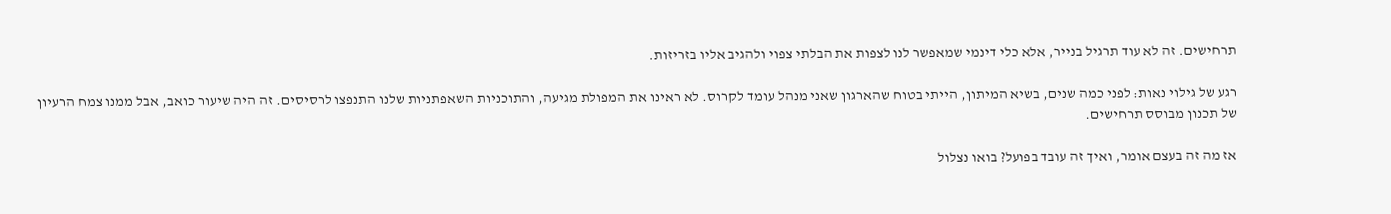תרחישים. זה לא עוד תרגיל בנייר, אלא כלי דינמי שמאפשר לנו לצפות את הבלתי צפוי ולהגיב אליו בזריזות.

רגע של גילוי נאות: לפני כמה שנים, בשיא המיתון, הייתי בטוח שהארגון שאני מנהל עומד לקרוס. לא ראינו את המפולת מגיעה, והתוכניות השאפתניות שלנו התנפצו לרסיסים. זה היה שיעור כואב, אבל ממנו צמח הרעיון של תכנון מבוסס תרחישים.

אז מה זה בעצם אומר, ואיך זה עובד בפועל? בואו נצלול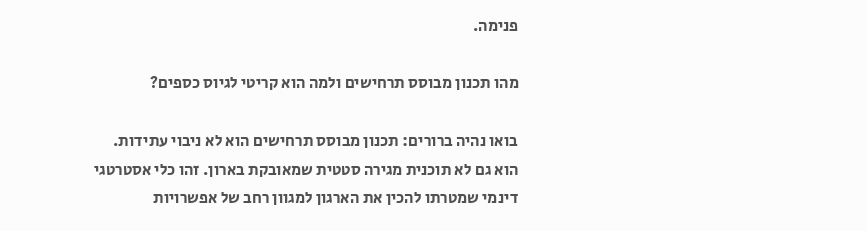פנימה.

מהו תכנון מבוסס תרחישים ולמה הוא קריטי לגיוס כספים?

בואו נהיה ברורים: תכנון מבוסס תרחישים הוא לא ניבוי עתידות. הוא גם לא תוכנית מגירה סטטית שמאובקת בארון. זהו כלי אסטרטגי דינמי שמטרתו להכין את הארגון למגוון רחב של אפשרויות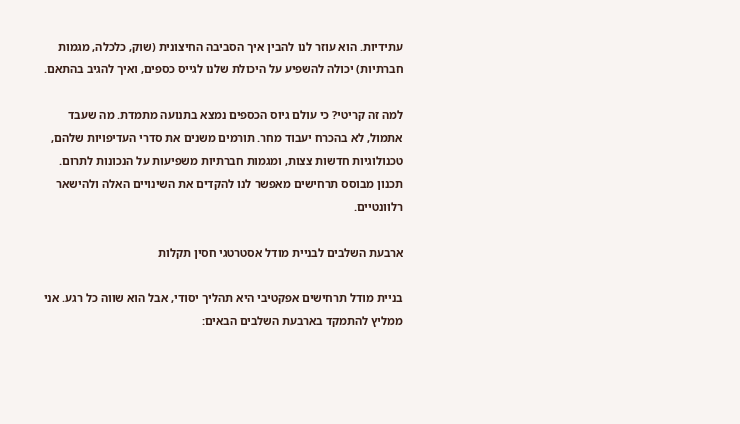עתידיות. הוא עוזר לנו להבין איך הסביבה החיצונית (שוק, כלכלה, מגמות חברתיות) יכולה להשפיע על היכולת שלנו לגייס כספים, ואיך להגיב בהתאם.

למה זה קריטי? כי עולם גיוס הכספים נמצא בתנועה מתמדת. מה שעבד אתמול, לא בהכרח יעבוד מחר. תורמים משנים את סדרי העדיפויות שלהם, טכנולוגיות חדשות צצות, ומגמות חברתיות משפיעות על הנכונות לתרום. תכנון מבוסס תרחישים מאפשר לנו להקדים את השינויים האלה ולהישאר רלוונטיים.

ארבעת השלבים לבניית מודל אסטרטגי חסין תקלות

בניית מודל תרחישים אפקטיבי היא תהליך יסודי, אבל הוא שווה כל רגע. אני ממליץ להתמקד בארבעת השלבים הבאים: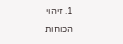1. זיהוי הכוחות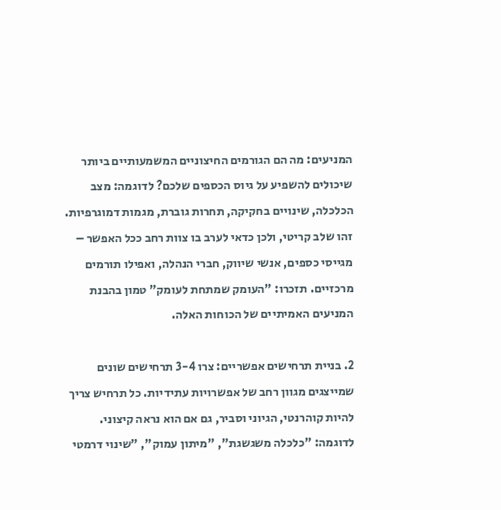המניעים: מה הם הגורמים החיצוניים המשמעותיים ביותר שיכולים להשפיע על גיוס הכספים שלכם? לדוגמה: מצב הכלכלה, שינויים בחקיקה, תחרות גוברת, מגמות דמוגרפיות. זהו שלב קריטי, ולכן כדאי לערב בו צוות רחב ככל האפשר – מגייסי כספים, אנשי שיווק, חברי הנהלה, ואפילו תורמים מרכזיים. תזכרו: "העומק שמתחת לעומק" טמון בהבנת המניעים האמיתיים של הכוחות האלה.

2. בניית תרחישים אפשריים: צרו 3-4 תרחישים שונים שמייצגים מגוון רחב של אפשרויות עתידיות. כל תרחיש צריך להיות קוהרנטי, הגיוני וסביר, גם אם הוא נראה קיצוני. לדוגמה: "כלכלה משגשגת", "מיתון עמוק", "שינוי דרמטי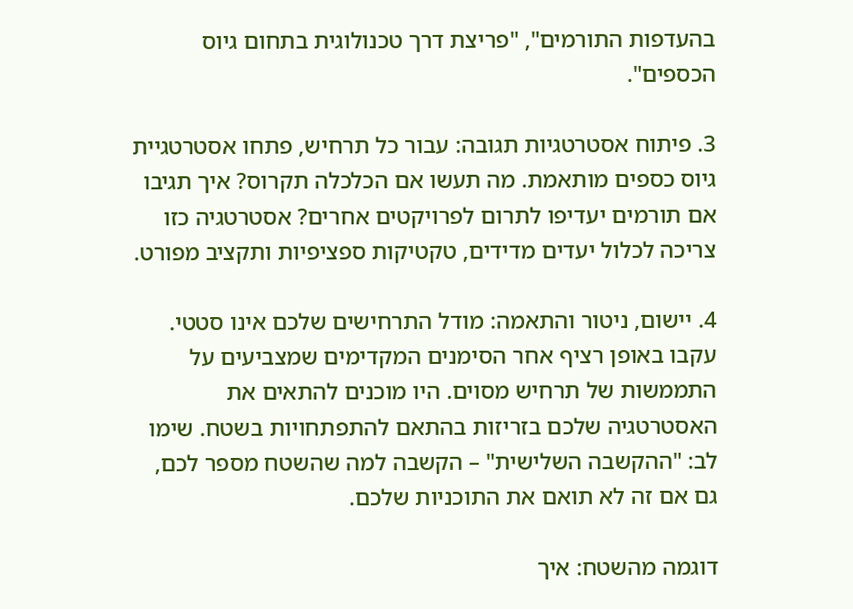בהעדפות התורמים", "פריצת דרך טכנולוגית בתחום גיוס הכספים".

3. פיתוח אסטרטגיות תגובה: עבור כל תרחיש, פתחו אסטרטגיית גיוס כספים מותאמת. מה תעשו אם הכלכלה תקרוס? איך תגיבו אם תורמים יעדיפו לתרום לפרויקטים אחרים? אסטרטגיה כזו צריכה לכלול יעדים מדידים, טקטיקות ספציפיות ותקציב מפורט.

4. יישום, ניטור והתאמה: מודל התרחישים שלכם אינו סטטי. עקבו באופן רציף אחר הסימנים המקדימים שמצביעים על התממשות של תרחיש מסוים. היו מוכנים להתאים את האסטרטגיה שלכם בזריזות בהתאם להתפתחויות בשטח. שימו לב: "ההקשבה השלישית" – הקשבה למה שהשטח מספר לכם, גם אם זה לא תואם את התוכניות שלכם.

דוגמה מהשטח: איך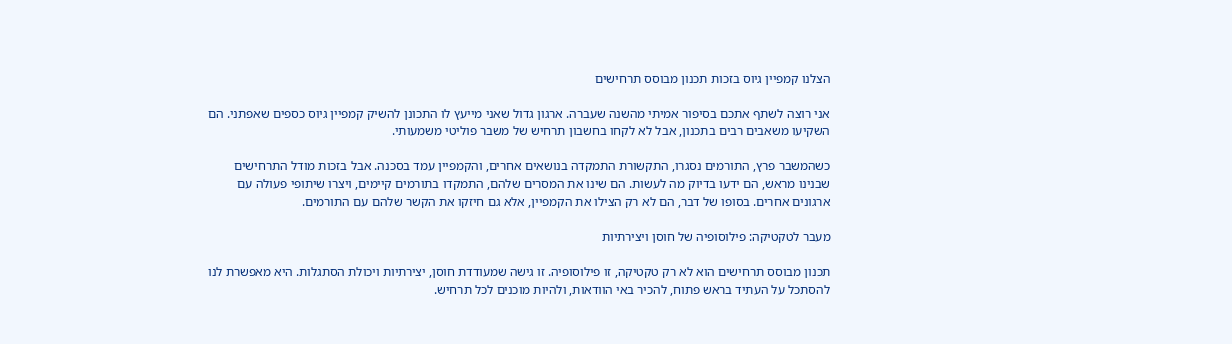הצלנו קמפיין גיוס בזכות תכנון מבוסס תרחישים

אני רוצה לשתף אתכם בסיפור אמיתי מהשנה שעברה. ארגון גדול שאני מייעץ לו התכונן להשיק קמפיין גיוס כספים שאפתני. הם השקיעו משאבים רבים בתכנון, אבל לא לקחו בחשבון תרחיש של משבר פוליטי משמעותי.

כשהמשבר פרץ, התורמים נסגרו, התקשורת התמקדה בנושאים אחרים, והקמפיין עמד בסכנה. אבל בזכות מודל התרחישים שבנינו מראש, הם ידעו בדיוק מה לעשות. הם שינו את המסרים שלהם, התמקדו בתורמים קיימים, ויצרו שיתופי פעולה עם ארגונים אחרים. בסופו של דבר, הם לא רק הצילו את הקמפיין, אלא גם חיזקו את הקשר שלהם עם התורמים.

מעבר לטקטיקה: פילוסופיה של חוסן ויצירתיות

תכנון מבוסס תרחישים הוא לא רק טקטיקה, זו פילוסופיה. זו גישה שמעודדת חוסן, יצירתיות ויכולת הסתגלות. היא מאפשרת לנו להסתכל על העתיד בראש פתוח, להכיר באי הוודאות, ולהיות מוכנים לכל תרחיש.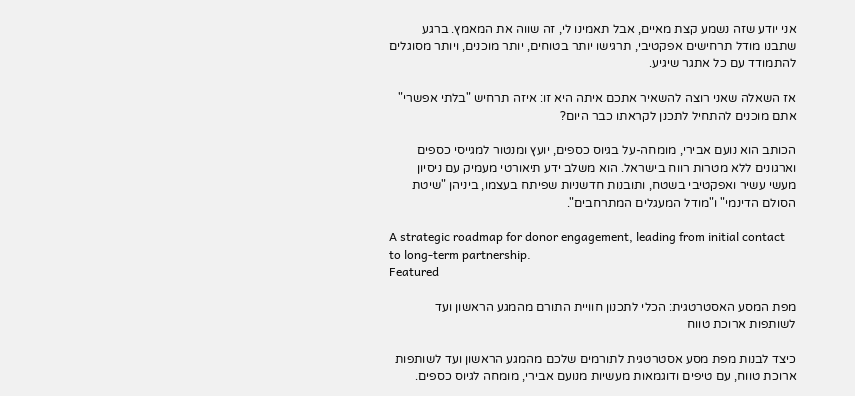אני יודע שזה נשמע קצת מאיים, אבל תאמינו לי, זה שווה את המאמץ. ברגע שתבנו מודל תרחישים אפקטיבי, תרגישו יותר בטוחים, יותר מוכנים, ויותר מסוגלים להתמודד עם כל אתגר שיגיע.

אז השאלה שאני רוצה להשאיר אתכם איתה היא זו: איזה תרחיש "בלתי אפשרי" אתם מוכנים להתחיל לתכנן לקראתו כבר היום?

הכותב הוא נועם אבירי, מומחה-על בגיוס כספים, יועץ ומנטור למגייסי כספים וארגונים ללא מטרות רווח בישראל. הוא משלב ידע תיאורטי מעמיק עם ניסיון מעשי עשיר ואפקטיבי בשטח, ותובנות חדשניות שפיתח בעצמו, ביניהן "שיטת הסולם הדינמי" ו"מודל המעגלים המתרחבים".

A strategic roadmap for donor engagement, leading from initial contact to long-term partnership.
Featured

מפת המסע האסטרטגית: הכלי לתכנון חוויית התורם מהמגע הראשון ועד לשותפות ארוכת טווח

כיצד לבנות מפת מסע אסטרטגית לתורמים שלכם מהמגע הראשון ועד לשותפות ארוכת טווח, עם טיפים ודוגמאות מעשיות מנועם אבירי, מומחה לגיוס כספים.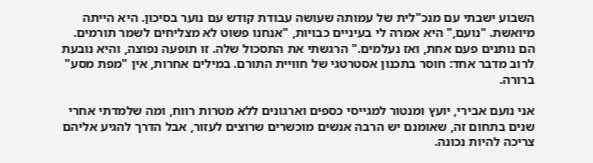השבוע ישבתי עם מנכ"לית של עמותה שעושה עבודת קודש עם נוער בסיכון. היא הייתה מיואשת. "נועם," היא אמרה לי בעיניים כבויות, "אנחנו פשוט לא מצליחים לשמר תורמים. הם נותנים פעם אחת, ואז נעלמים." הרגשתי את התסכול שלה. זו תופעה נפוצה, והיא נובעת לרוב מדבר אחד: חוסר בתכנון אסטרטגי של חוויית התורם. במילים אחרות, אין "מפת מסע" ברורה.

אני נועם אבירי, יועץ ומנטור למגייסי כספים וארגונים ללא מטרות רווח, ומה שלמדתי אחרי שנים בתחום זה, שאומנם יש הרבה אנשים מוכשרים שרוצים לעזור, אבל הדרך להגיע אליהם צריכה להיות נכונה.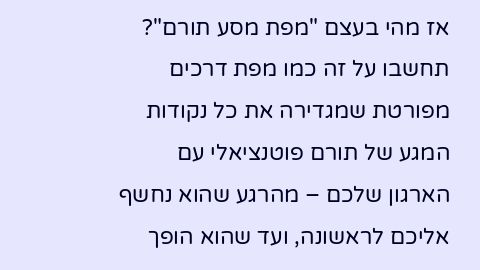אז מהי בעצם "מפת מסע תורם"? תחשבו על זה כמו מפת דרכים מפורטת שמגדירה את כל נקודות המגע של תורם פוטנציאלי עם הארגון שלכם – מהרגע שהוא נחשף אליכם לראשונה, ועד שהוא הופך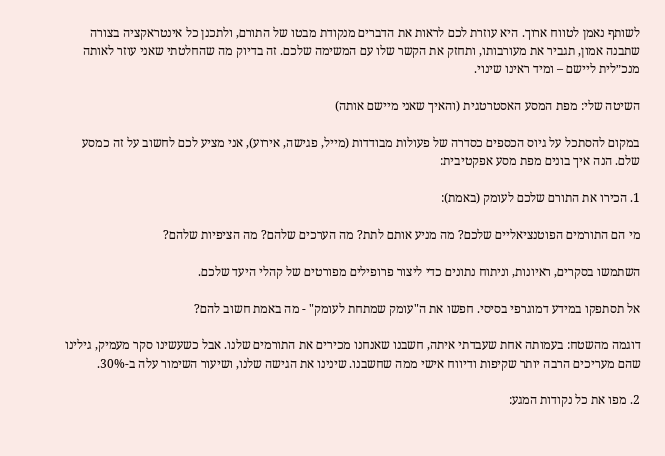לשותף נאמן לטווח ארוך. היא עוזרת לכם לראות את הדברים מנקודת מבטו של התורם, ולתכנן כל אינטראקציה בצורה שתבנה אמון, תגביר את מעורבותו, ותחזק את הקשר שלו עם המשימה שלכם. זה בדיוק מה שהחלטתי שאני עוזר לאותה מנכ״לית ליישם – ומיד ראינו שינוי.

השיטה שלי: מפת המסע האסטרטגית (והאיך שאני מיישם אותה)

במקום להסתכל על גיוס הכספים כסדרה של פעולות מבודדות (מייל, פגישה, אירוע), אני מציע לכם לחשוב על זה כמסע שלם. הנה איך בונים מפת מסע אפקטיבית:

1. הכירו את התורם שלכם לעומק (באמת):

מי הם התורמים הפוטנציאליים שלכם? מה מניע אותם לתת? מה הערכים שלהם? מה הציפיות שלהם?

השתמשו בסקרים, ראיונות, וניתוח נתונים כדי ליצור פרופילים מפורטים של קהלי היעד שלכם.

אל תסתפקו במידע דמוגרפי בסיסי. חפשו את ה"עומק שמתחת לעומק" - מה באמת חשוב להם?

דוגמה מהשטח: בעמותה אחת שעבדתי איתה, חשבנו שאנחנו מכירים את התורמים שלנו. אבל כשעשינו סקר מעמיק, גילינו שהם מעריכים הרבה יותר שקיפות ודיווח אישי ממה שחשבנו. שינינו את הגישה שלנו, ושיעור השימור עלה ב-30%.

2. מפו את כל נקודות המגע: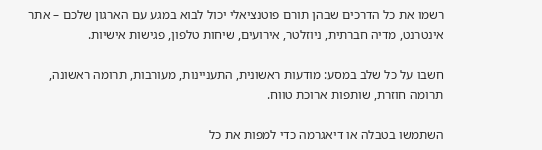רשמו את כל הדרכים שבהן תורם פוטנציאלי יכול לבוא במגע עם הארגון שלכם – אתר אינטרנט, מדיה חברתית, ניוזלטר, אירועים, שיחות טלפון, פגישות אישיות.

חשבו על כל שלב במסע: מודעות ראשונית, התעניינות, מעורבות, תרומה ראשונה, תרומה חוזרת, שותפות ארוכת טווח.

השתמשו בטבלה או דיאגרמה כדי למפות את כל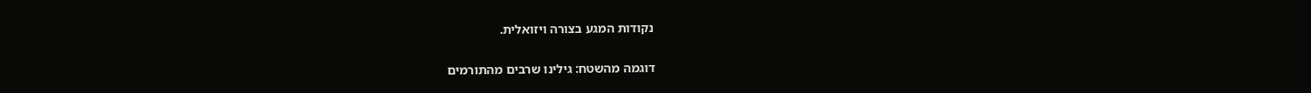נקודות המגע בצורה ויזואלית.

דוגמה מהשטח: גילינו שרבים מהתורמים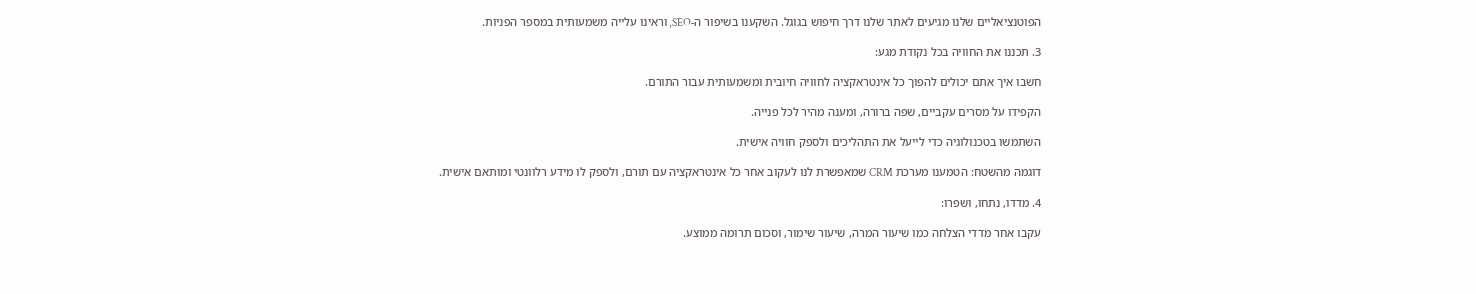הפוטנציאליים שלנו מגיעים לאתר שלנו דרך חיפוש בגוגל. השקענו בשיפור ה-SEO, וראינו עלייה משמעותית במספר הפניות.

3. תכננו את החוויה בכל נקודת מגע:

חשבו איך אתם יכולים להפוך כל אינטראקציה לחוויה חיובית ומשמעותית עבור התורם.

הקפידו על מסרים עקביים, שפה ברורה, ומענה מהיר לכל פנייה.

השתמשו בטכנולוגיה כדי לייעל את התהליכים ולספק חוויה אישית.

דוגמה מהשטח: הטמענו מערכת CRM שמאפשרת לנו לעקוב אחר כל אינטראקציה עם תורם, ולספק לו מידע רלוונטי ומותאם אישית.

4. מדדו, נתחו, ושפרו:

עקבו אחר מדדי הצלחה כמו שיעור המרה, שיעור שימור, וסכום תרומה ממוצע.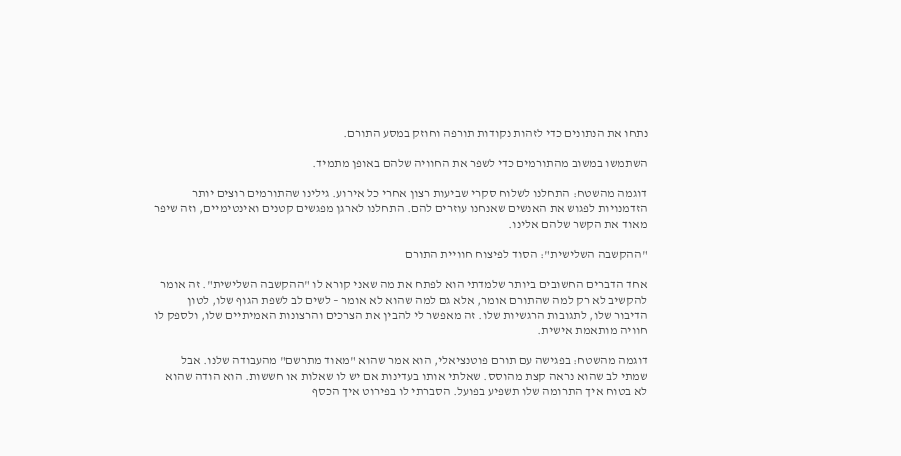נתחו את הנתונים כדי לזהות נקודות תורפה וחוזק במסע התורם.

השתמשו במשוב מהתורמים כדי לשפר את החוויה שלהם באופן מתמיד.

דוגמה מהשטח: התחלנו לשלוח סקרי שביעות רצון אחרי כל אירוע. גילינו שהתורמים רוצים יותר הזדמנויות לפגוש את האנשים שאנחנו עוזרים להם. התחלנו לארגן מפגשים קטנים ואינטימיים, וזה שיפר מאוד את הקשר שלהם אלינו.

"ההקשבה השלישית": הסוד לפיצוח חוויית התורם

אחד הדברים החשובים ביותר שלמדתי הוא לפתח את מה שאני קורא לו "ההקשבה השלישית". זה אומר להקשיב לא רק למה שהתורם אומר, אלא גם למה שהוא לא אומר – לשים לב לשפת הגוף שלו, לטון הדיבור שלו, לתגובות הרגשיות שלו. זה מאפשר לי להבין את הצרכים והרצונות האמיתיים שלו, ולספק לו חוויה מותאמת אישית.

דוגמה מהשטח: בפגישה עם תורם פוטנציאלי, הוא אמר שהוא "מאוד מתרשם" מהעבודה שלנו. אבל שמתי לב שהוא נראה קצת מהוסס. שאלתי אותו בעדינות אם יש לו שאלות או חששות. הוא הודה שהוא לא בטוח איך התרומה שלו תשפיע בפועל. הסברתי לו בפירוט איך הכסף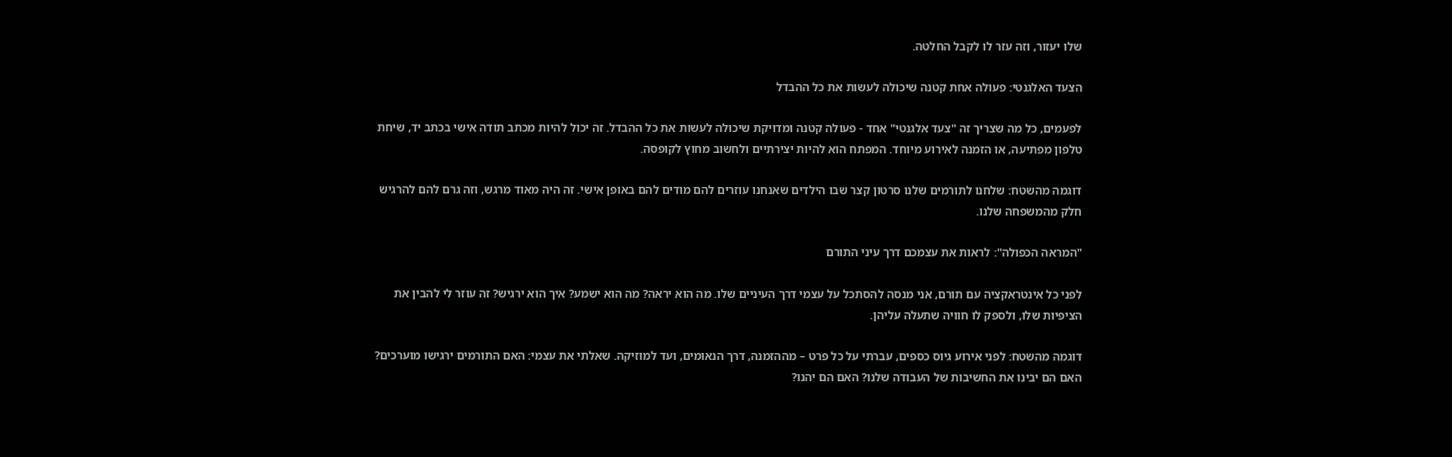שלו יעזור, וזה עזר לו לקבל החלטה.

הצעד האלגנטי: פעולה אחת קטנה שיכולה לעשות את כל ההבדל

לפעמים, כל מה שצריך זה "צעד אלגנטי" אחד - פעולה קטנה ומדויקת שיכולה לעשות את כל ההבדל. זה יכול להיות מכתב תודה אישי בכתב יד, שיחת טלפון מפתיעה, או הזמנה לאירוע מיוחד. המפתח הוא להיות יצירתיים ולחשוב מחוץ לקופסה.

דוגמה מהשטח: שלחנו לתורמים שלנו סרטון קצר שבו הילדים שאנחנו עוזרים להם מודים להם באופן אישי. זה היה מאוד מרגש, וזה גרם להם להרגיש חלק מהמשפחה שלנו.

"המראה הכפולה": לראות את עצמכם דרך עיני התורם

לפני כל אינטראקציה עם תורם, אני מנסה להסתכל על עצמי דרך העיניים שלו. מה הוא יראה? מה הוא ישמע? איך הוא ירגיש? זה עוזר לי להבין את הציפיות שלו, ולספק לו חוויה שתעלה עליהן.

דוגמה מהשטח: לפני אירוע גיוס כספים, עברתי על כל פרט – מההזמנה, דרך הנאומים, ועד למוזיקה. שאלתי את עצמי: האם התורמים ירגישו מוערכים? האם הם יבינו את החשיבות של העבודה שלנו? האם הם יהנו?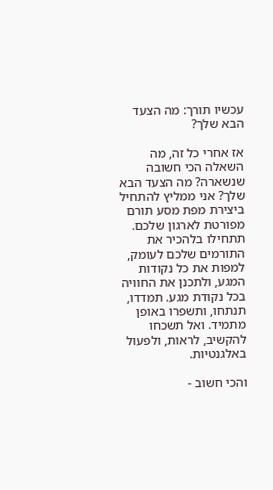עכשיו תורך: מה הצעד הבא שלך?

אז אחרי כל זה, מה השאלה הכי חשובה שנשארה? מה הצעד הבא שלך? אני ממליץ להתחיל ביצירת מפת מסע תורם מפורטת לארגון שלכם. תתחילו בלהכיר את התורמים שלכם לעומק, למפות את כל נקודות המגע, ולתכנן את החוויה בכל נקודת מגע. תמדדו, תנתחו, ותשפרו באופן מתמיד. ואל תשכחו להקשיב, לראות, ולפעול באלגנטיות.

והכי חשוב -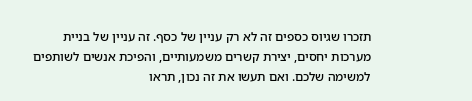תזכרו שגיוס כספים זה לא רק עניין של כסף. זה עניין של בניית מערכות יחסים, יצירת קשרים משמעותיים, והפיכת אנשים לשותפים למשימה שלכם. ואם תעשו את זה נכון, תראו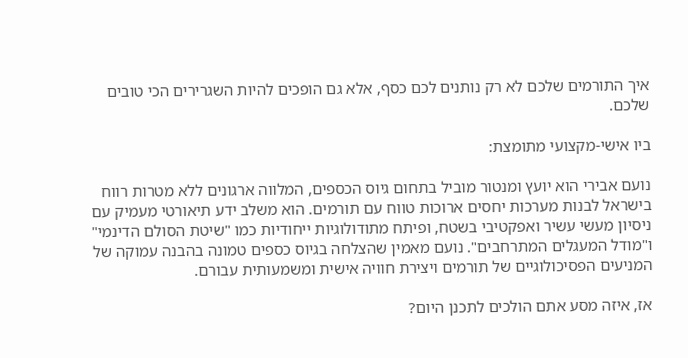איך התורמים שלכם לא רק נותנים לכם כסף, אלא גם הופכים להיות השגרירים הכי טובים שלכם.

ביו אישי-מקצועי מתומצת:

נועם אבירי הוא יועץ ומנטור מוביל בתחום גיוס הכספים, המלווה ארגונים ללא מטרות רווח בישראל לבנות מערכות יחסים ארוכות טווח עם תורמים. הוא משלב ידע תיאורטי מעמיק עם ניסיון מעשי עשיר ואפקטיבי בשטח, ופיתח מתודולוגיות ייחודיות כמו "שיטת הסולם הדינמי" ו"מודל המעגלים המתרחבים". נועם מאמין שהצלחה בגיוס כספים טמונה בהבנה עמוקה של המניעים הפסיכולוגיים של תורמים ויצירת חוויה אישית ומשמעותית עבורם.

אז, איזה מסע אתם הולכים לתכנן היום?